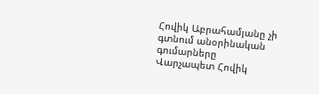Հովիկ Աբրահամյանը չի գտնում անօրինական գումարները
Վարչապետ Հովիկ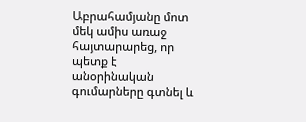Աբրահամյանը մոտ մեկ ամիս առաջ հայտարարեց, որ պետք է անօրինական գումարները գտնել և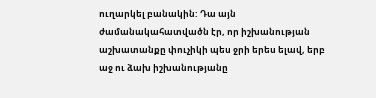ուղարկել բանակին: Դա այն ժամանակահատվածն էր, որ իշխանության աշխատանքը փուչիկի պես ջրի երես ելավ, երբ աջ ու ձախ իշխանությանը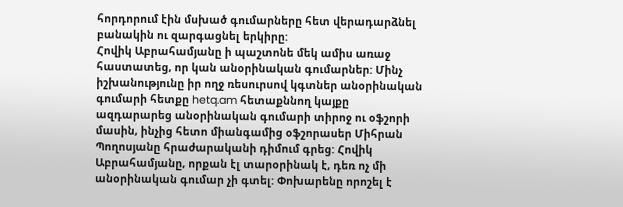հորդորում էին մսխած գումարները հետ վերադարձնել բանակին ու զարգացնել երկիրը:
Հովիկ Աբրահամյանը ի պաշտոնե մեկ ամիս առաջ հաստատեց, որ կան անօրինական գումարներ: Մինչ իշխանությունը իր ողջ ռեսուրսով կգտներ անօրինական գումարի հետքը hetq.am հետաքննող կայքը ազդարարեց անօրինական գումարի տիրոջ ու օֆշորի մասին, ինչից հետո միանգամից օֆշորասեր Միհրան Պողոսյանը հրաժարականի դիմում գրեց: Հովիկ Աբրահամյանը, որքան էլ տարօրինակ է, դեռ ոչ մի անօրինական գումար չի գտել: Փոխարենը որոշել է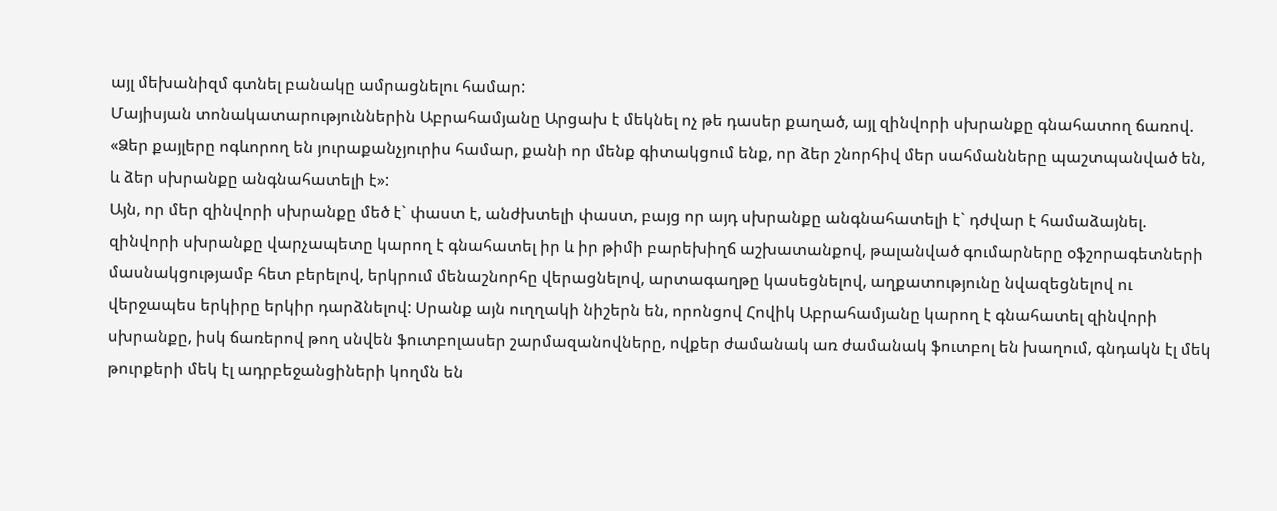այլ մեխանիզմ գտնել բանակը ամրացնելու համար:
Մայիսյան տոնակատարություններին Աբրահամյանը Արցախ է մեկնել ոչ թե դասեր քաղած, այլ զինվորի սխրանքը գնահատող ճառով. «Ձեր քայլերը ոգևորող են յուրաքանչյուրիս համար, քանի որ մենք գիտակցում ենք, որ ձեր շնորհիվ մեր սահմանները պաշտպանված են, և ձեր սխրանքը անգնահատելի է»:
Այն, որ մեր զինվորի սխրանքը մեծ է` փաստ է, անժխտելի փաստ, բայց որ այդ սխրանքը անգնահատելի է` դժվար է համաձայնել. զինվորի սխրանքը վարչապետը կարող է գնահատել իր և իր թիմի բարեխիղճ աշխատանքով, թալանված գումարները օֆշորագետների մասնակցությամբ հետ բերելով, երկրում մենաշնորհը վերացնելով, արտագաղթը կասեցնելով, աղքատությունը նվազեցնելով ու վերջապես երկիրը երկիր դարձնելով: Սրանք այն ուղղակի նիշերն են, որոնցով Հովիկ Աբրահամյանը կարող է գնահատել զինվորի սխրանքը, իսկ ճառերով թող սնվեն ֆուտբոլասեր շարմազանովները, ովքեր ժամանակ առ ժամանակ ֆուտբոլ են խաղում, գնդակն էլ մեկ թուրքերի մեկ էլ ադրբեջանցիների կողմն են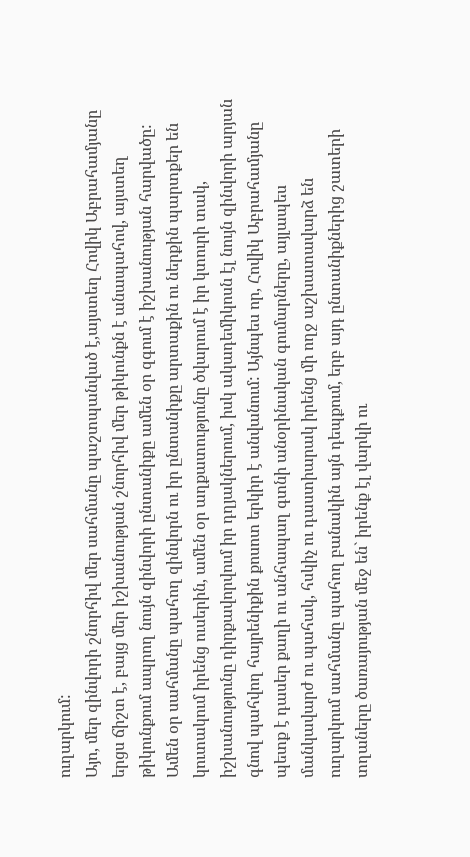ուղարկում:
Այո, մեր զինվորի շնորհիվ մեր սահմանը պաշտպանված է,այստեղ Հովիկ Աբրահամյանը երցս ճիշտ է, բայց մեր իշխանության շնորհիվ մեր թիկունքն է անապահով, այստեղ թիկունքում ապրող նույն զինվորի ընտանիքը ամեն օր զգում է իշխանության հարվածը: Ամեն օր սահմանը պահող զինվորն ու իր ընտանիքը արտաքին ու ներքին պարտքեր են կուտակում իրենց ուսերին, ամեն օր աղքատությունը ծվարում է իր կտուրի տակ, իշխանությունը դիրքավորվում իր դղյակներում, իսկ ակադեմիկոսն էլ նույն զինվորի արյան գնով պահվող հայրենիքին քոսոտ երկիր է անվանում: Այնպես որ, Հովիկ Աբրահամյանը պետք է դասեր քաղի ու անհապաղ գտնի անօրինական գումարները, այլապես մանկավարժ ու պահակ, հսկիչ ու դաստիարակ իրենց մի ողջ աշխատավարձ են ուղարկում սահմանը պահող բանակին այն դեպքում, երբ այդ ընտանիքներից շատերի տղաները ծառայության մեջ են` իրենք էլ վարկի ու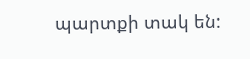պարտքի տակ են: